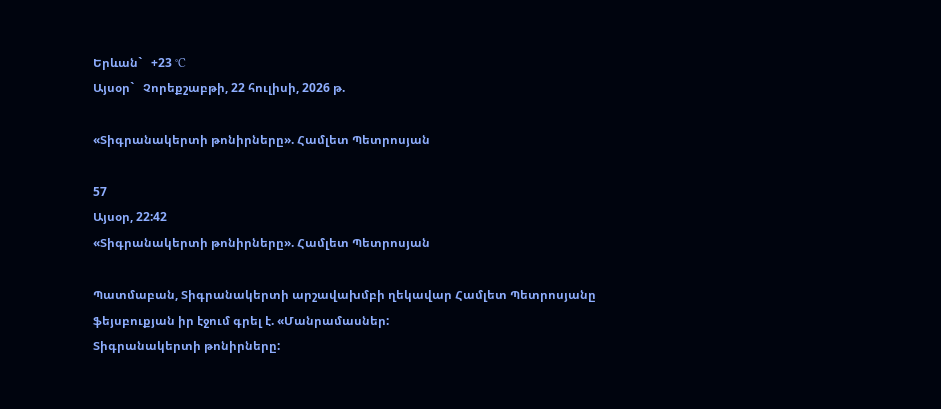Երևան`   +23 °C
Այսօր`   Չորեքշաբթի, 22 հուլիսի, 2026 թ.

«Տիգրանակերտի թոնիրները». Համլետ Պետրոսյան

57
Այսօր, 22:42
«Տիգրանակերտի թոնիրները». Համլետ Պետրոսյան

Պատմաբան, Տիգրանակերտի արշավախմբի ղեկավար Համլետ Պետրոսյանը ֆեյսբուքյան իր էջում գրել է. «Մանրամասներ:
Տիգրանակերտի թոնիրները: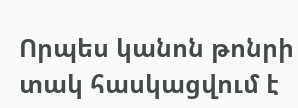Որպես կանոն թոնրի տակ հասկացվում է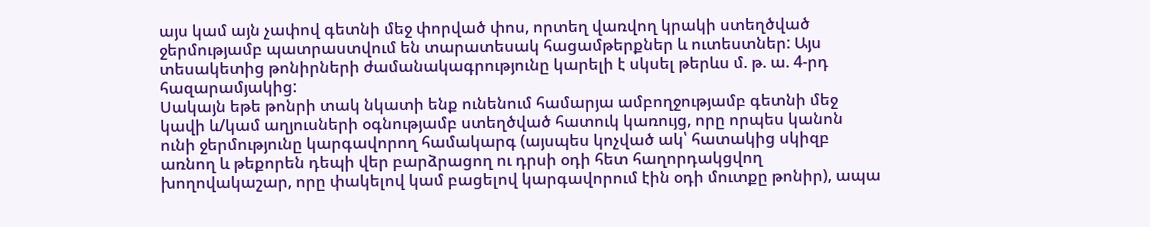այս կամ այն չափով գետնի մեջ փորված փոս, որտեղ վառվող կրակի ստեղծված ջերմությամբ պատրաստվում են տարատեսակ հացամթերքներ և ուտեստներ: Այս տեսակետից թոնիրների ժամանակագրությունը կարելի է սկսել թերևս մ. թ. ա. 4-րդ հազարամյակից:
Սակայն եթե թոնրի տակ նկատի ենք ունենում համարյա ամբողջությամբ գետնի մեջ կավի և/կամ աղյուսների օգնությամբ ստեղծված հատուկ կառույց, որը որպես կանոն ունի ջերմությունը կարգավորող համակարգ (այսպես կոչված ակ՝ հատակից սկիզբ առնող և թեքորեն դեպի վեր բարձրացող ու դրսի օդի հետ հաղորդակցվող խողովակաշար, որը փակելով կամ բացելով կարգավորում էին օդի մուտքը թոնիր), ապա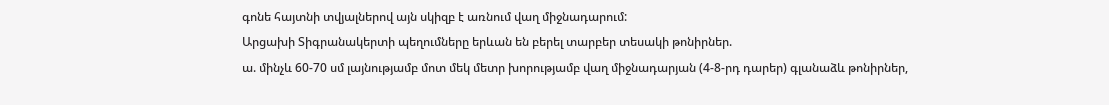գոնե հայտնի տվյալներով այն սկիզբ է առնում վաղ միջնադարում:
Արցախի Տիգրանակերտի պեղումները երևան են բերել տարբեր տեսակի թոնիրներ.
ա. մինչև 60-70 սմ լայնությամբ մոտ մեկ մետր խորությամբ վաղ միջնադարյան (4-8-րդ դարեր) գլանաձև թոնիրներ,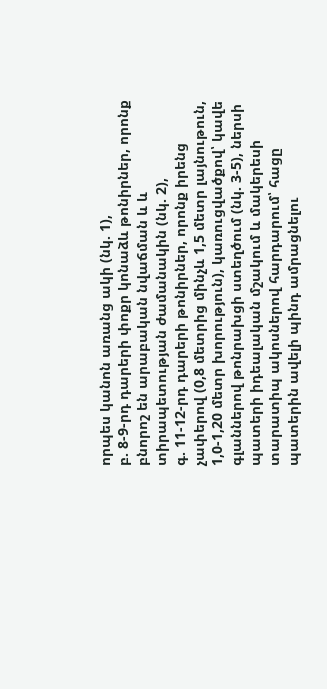որպես կանոն առանց ակի (նկ. 1),
բ. 8-9-րդ դարերի փոքր կոնաձև թոնիրներ, որոնք բնորոշ են արաբական նվաճման և և տիրապետության ժամանակին (նկ. 2),
գ. 11-12-րդ դարերի թոնիրներ, որոնք իրենց չափերով (0,8 մետրից մինչև 1,5 մետր լայնութուն, 1,0-1,20 մետր խորություն), կառուցվածքով՝ կավե գլաններով թոնրախցի ստեղծում (նկ. 3-5), ներսի պատերի իդեալական մշակում և մակերեսի տարատիպ ակոսներով հարդարում՝ հացը պատերին ավելի պինդ ամրացնելու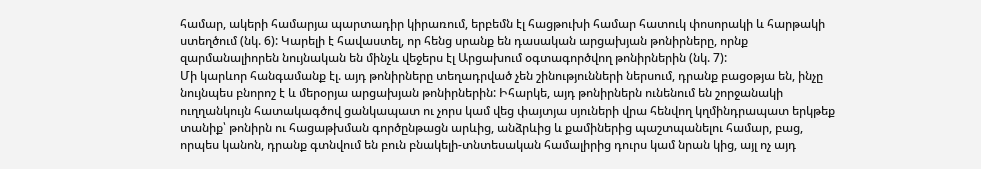համար, ակերի համարյա պարտադիր կիրառում, երբեմն էլ հացթուխի համար հատուկ փոսորակի և հարթակի ստեղծում (նկ. 6): Կարելի է հավաստել, որ հենց սրանք են դասական արցախյան թոնիրները, որնք զարմանալիորեն նույնական են մինչև վեջերս էլ Արցախում օգտագործվող թոնիրներին (նկ. 7):
Մի կարևոր հանգամանք էլ. այդ թոնիրները տեղադրված չեն շինությունների ներսում, դրանք բացօթյա են, ինչը նույնպես բնորոշ է և մերօրյա արցախյան թոնիրներին: Իհարկե, այդ թոնիրներն ունենում են շորջանակի ուղղանկույն հատակագծով ցանկապատ ու չորս կամ վեց փայտյա սյուների վրա հենվող կղմինդրապատ երկթեք տանիք՝ թոնիրն ու հացաթխման գործընթացն արևից, անձրևից և քամիներից պաշտպանելու համար, բաց, որպես կանոն, դրանք գտնվում են բուն բնակելի-տնտեսական համալիրից դուրս կամ նրան կից, այլ ոչ այդ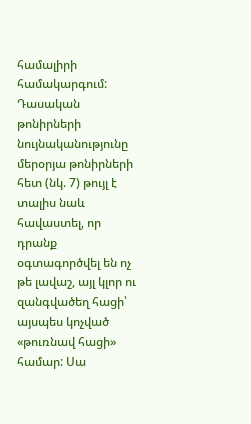համալիրի համակարգում: Դասական թոնիրների նույնականությունը մերօրյա թոնիրների հետ (նկ. 7) թույլ է տալիս նաև հավաստել, որ դրանք օգտագործվել են ոչ թե լավաշ, այլ կլոր ու զանգվածեղ հացի՝ այսպես կոչված «թուռնավ հացի» համար: Սա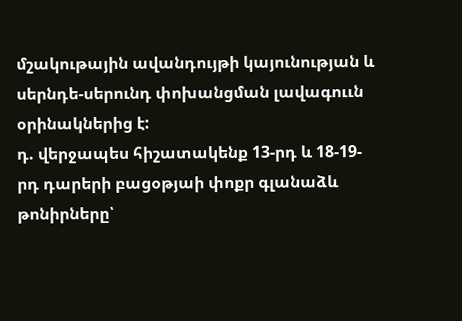մշակութային ավանդույթի կայունության և սերնդե-սերունդ փոխանցման լավագոււն օրինակներից է:
դ. վերջապես հիշատակենք 13-րդ և 18-19-րդ դարերի բացօթյաի փոքր գլանաձև թոնիրները՝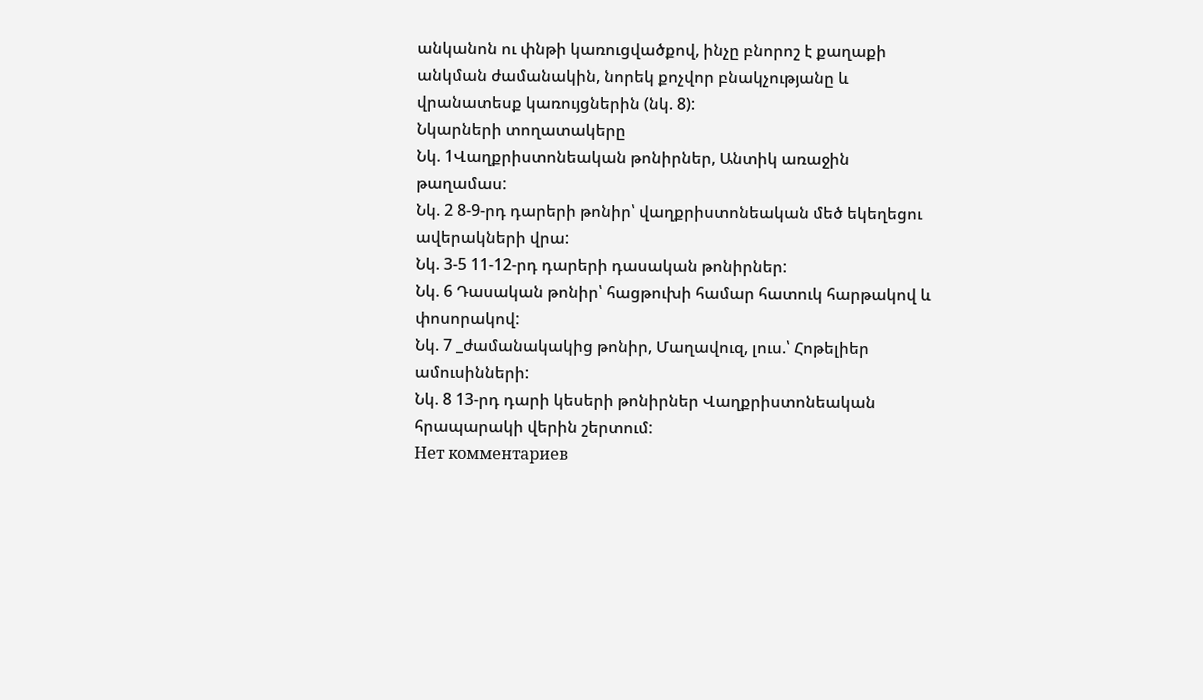անկանոն ու փնթի կառուցվածքով, ինչը բնորոշ է քաղաքի անկման ժամանակին, նորեկ քոչվոր բնակչությանը և վրանատեսք կառույցներին (նկ. 8):
Նկարների տողատակերը
Նկ. 1Վաղքրիստոնեական թոնիրներ, Անտիկ առաջին թաղամաս:
Նկ. 2 8-9-րդ դարերի թոնիր՝ վաղքրիստոնեական մեծ եկեղեցու ավերակների վրա:
Նկ. 3-5 11-12-րդ դարերի դասական թոնիրներ:
Նկ. 6 Դասական թոնիր՝ հացթուխի համար հատուկ հարթակով և փոսորակով:
Նկ. 7 _ժամանակակից թոնիր, Մաղավուզ, լուս.՝ Հոթելիեր ամուսինների:
Նկ. 8 13-րդ դարի կեսերի թոնիրներ Վաղքրիստոնեական հրապարակի վերին շերտում:
Нет комментариев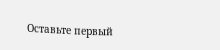Оставьте первый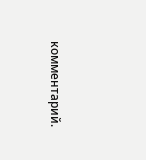комментарий.